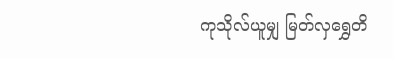ကုသိုလ်ယူမျှ မြတ်လှရွှေတိ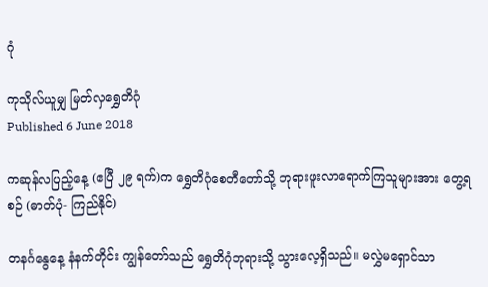ဂုံ

ကုသိုလ်ယူမျှ မြတ်လှရွှေတိဂုံ
Published 6 June 2018

ကဆုန်လပြည့်နေ့ (ဧပြီ ၂၉ ရက်)က ရွှေတိဂုံစေတီတော်သို့ ဘုရားဖူးလာရောက်ကြသူများအား တွေ့ရစဉ် (ဓာတ်ပုံ- ကြည်နိုင်)

တနင်္ဂနွေနေ့ နံနက်တိုင်း ကျွန်တော်သည် ရွှေတိဂုံဘုရားသို့ သွားလေ့ရှိသည်။ မလွှဲမရှောင်သာ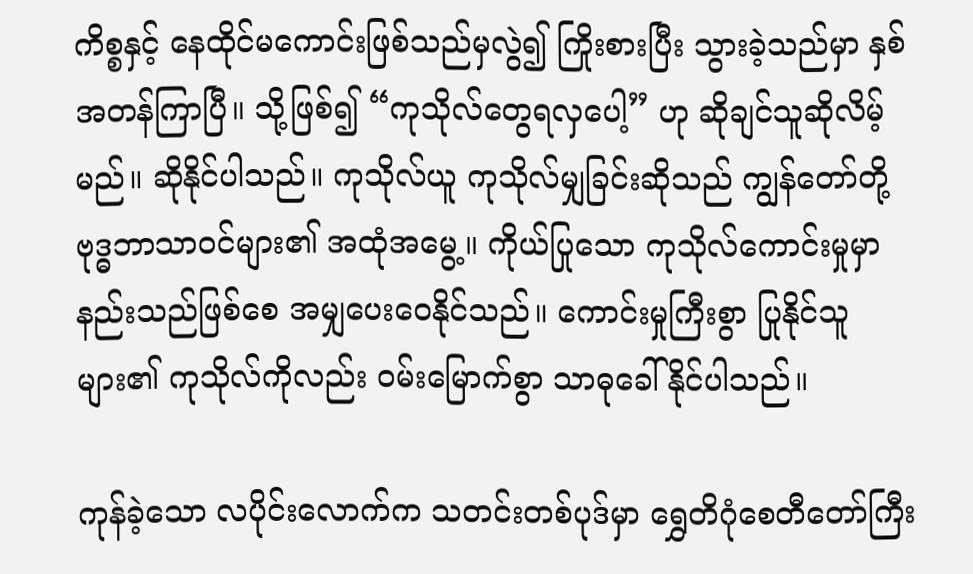ကိစ္စနှင့် နေထိုင်မကောင်းဖြစ်သည်မှလွဲ၍ ကြိုးစားပြီး သွားခဲ့သည်မှာ နှစ်အတန်ကြာပြီ။ သို့ဖြစ်၍ “ကုသိုလ်တွေရလှပေါ့” ဟု ဆိုချင်သူဆိုလိမ့်မည်။ ဆိုနိုင်ပါသည်။ ကုသိုလ်ယူ ကုသိုလ်မျှခြင်းဆိုသည် ကျွန်တော်တို့ ဗုဒ္ဓဘာသာဝင်များ၏ အထုံအမွေ့။ ကိုယ်ပြုသော ကုသိုလ်ကောင်းမှုမှာ နည်းသည်ဖြစ်စေ အမျှပေးဝေနိုင်သည်။ ကောင်းမှုကြီးစွာ ပြုနိုင်သူများ၏ ကုသိုလ်ကိုလည်း ဝမ်းမြောက်စွာ သာဓုခေါ်နိုင်ပါသည်။

ကုန်ခဲ့သော လပိုင်းလောက်က သတင်းတစ်ပုဒ်မှာ ရွှေတိဂုံစေတီတော်ကြီး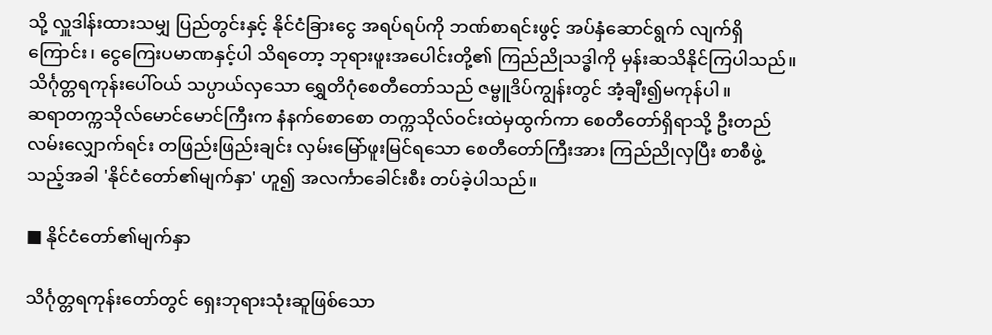သို့ လှူဒါန်းထားသမျှ ပြည်တွင်းနှင့် နိုင်ငံခြားငွေ အရပ်ရပ်ကို ဘဏ်စာရင်းဖွင့် အပ်နှံဆောင်ရွက် လျက်ရှိကြောင်း၊ ငွေကြေးပမာဏနှင့်ပါ သိရတော့ ဘုရားဖူးအပေါင်းတို့၏ ကြည်ညိုသဒ္ဓါကို မှန်းဆသိနိုင်ကြပါသည်။သိင်္ဂုတ္တရကုန်းပေါ်ဝယ် သပ္ပာယ်လှသော ရွှေတိဂုံစေတီတော်သည် ဇမ္ဗူဒိပ်ကျွန်းတွင် အံ့ချီး၍မကုန်ပါ။
ဆရာတက္ကသိုလ်မောင်မောင်ကြီးက နံနက်စောစော တက္ကသိုလ်ဝင်းထဲမှထွက်ကာ စေတီတော်ရှိရာသို့ ဦးတည်လမ်းလျှောက်ရင်း တဖြည်းဖြည်းချင်း လှမ်းမြော်ဖူးမြင်ရသော စေတီတော်ကြီးအား ကြည်ညိုလှပြီး စာစီဖွဲ့သည့်အခါ 'နိုင်ငံတော်၏မျက်နှာ' ဟူ၍ အလင်္ကာခေါင်းစီး တပ်ခဲ့ပါသည်။

■ နိုင်ငံတော်၏မျက်နှာ

သိင်္ဂုတ္တရကုန်းတော်တွင် ရှေးဘုရားသုံးဆူဖြစ်သော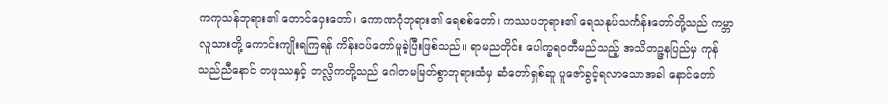ကကုသန်ဘုရား၏ တောင်ဝှေးတော်၊ ကောဏဂုံဘုရား၏ ရေစစ်တော်၊ ကဿပဘုရား၏ ရေသနုပ်သင်္ကန်းတော်တို့သည် ကမ္ဘာလူသားတို့ ကောင်းကျိုးရကြရန် ကိန်းဝပ်တော်မူခဲ့ပြီးဖြစ်သည်။ ရာမညတိုင်း ပေါက္ခရဝတီမည်သည့် အသိတဉ္ဇနပြည်မှ ကုန်သည်ညီနောင် တဖုဿနှင့် ဘလ္လိကတို့သည် ဂေါတမမြတ်စွာဘုရားထံမှ ဆံတော်ရှစ်ဆူ ပူဇော်ခွင့်ရလာသောအခါ နောင်တော်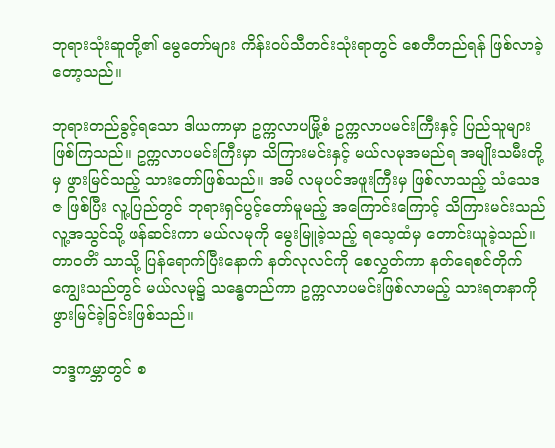ဘုရားသုံးဆူတို့၏ မွေတော်များ ကိန်းဝပ်သီတင်းသုံးရာတွင် စေတီတည်ရန် ဖြစ်လာခဲ့ တော့သည်။

ဘုရားတည်ခွင့်ရသော ဒါယကာမှာ ဥက္ကလာပမြို့စံ ဥက္ကလာပမင်းကြီးနှင့် ပြည်သူများဖြစ်ကြသည်။ ဥက္ကလာပမင်းကြီးမှာ သိကြားမင်းနှင့် မယ်လမုအမည်ရ အမျိုးသမီးတို့မှ ဖွားမြင်သည့် သားတော်ဖြစ်သည်။ အမိ လမုပင်အဖူးကြီးမှ ဖြစ်လာသည့် သံသေဒဇ ဖြစ်ပြီး လူ့ပြည်တွင် ဘုရားရှင်ပွင့်တော်မူမည့် အကြောင်းကြောင့် သိကြားမင်းသည် လူ့အသွင်သို့ ဖန်ဆင်းကာ မယ်လမုကို မွေးမြူခဲ့သည့် ရသေ့ထံမှ တောင်းယူခဲ့သည်။ တာဝတိံ သာသို့ ပြန်ရောက်ပြီးနောက် နတ်လုလင်ကို စေလွှတ်ကာ နတ်ရေစင်တိုက်ကျွေးသည်တွင် မယ်လမု၌ သန္ဓေတည်ကာ ဥက္ကလာပမင်းဖြစ်လာမည့် သားရတနာကို ဖွားမြင်ခဲ့ခြင်းဖြစ်သည်။

ဘဒ္ဒကမ္ဘာတွင် စ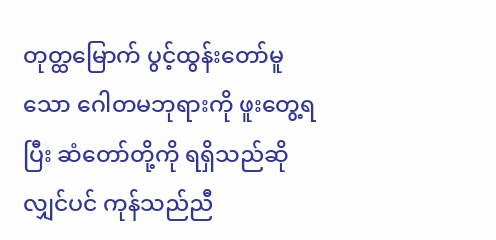တုတ္ထမြောက် ပွင့်ထွန်းတော်မူသော ဂေါတမဘုရားကို ဖူးတွေ့ရပြီး ဆံတော်တို့ကို ရရှိသည်ဆိုလျှင်ပင် ကုန်သည်ညီ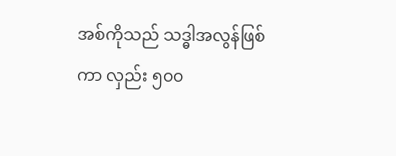အစ်ကိုသည် သဒ္ဓါအလွန်ဖြစ်ကာ လှည်း ၅၀၀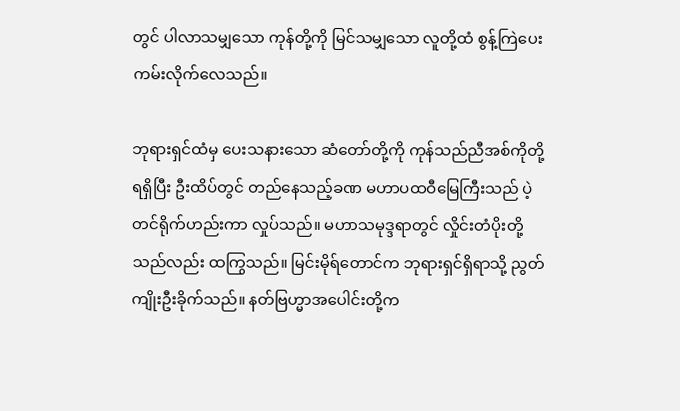တွင် ပါလာသမျှသော ကုန်တို့ကို မြင်သမျှသော လူတို့ထံ စွန့်ကြဲပေးကမ်းလိုက်လေသည်။

ဘုရားရှင်ထံမှ ပေးသနားသော ဆံတော်တို့ကို ကုန်သည်ညီအစ်ကိုတို့ ရရှိပြီး ဦးထိပ်တွင် တည်နေသည့်ခဏ မဟာပထဝီမြေကြီးသည် ပဲ့တင်ရိုက်ဟည်းကာ လှုပ်သည်။ မဟာသမုဒ္ဒရာတွင် လှိုင်းတံပိုးတို့သည်လည်း ထကြွသည်။ မြင်းမိုရ်တောင်က ဘုရားရှင်ရှိရာသို့ ညွတ်ကျိုးဦးခိုက်သည်။ နတ်ဗြဟ္မာအပေါင်းတို့က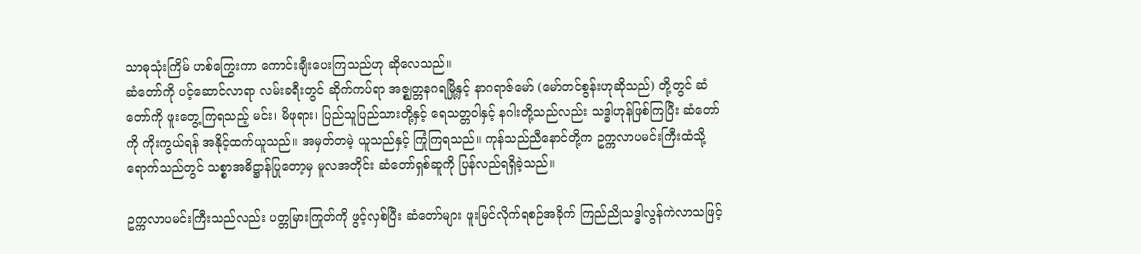သာဓုသုံးကြိမ် ဟစ်ကြွေးကာ ကောင်းချီးပေးကြသည်ဟု ဆိုလေသည်။
ဆံတော်ကို ပင့်ဆောင်လာရာ လမ်းခရီးတွင် ဆိုက်ကပ်ရာ အဇ္ဈတ္တနဂရမြို့နှင့် နာဂရာဇ်မော် (မော်တင်စွန်းဟုဆိုသည်) တို့တွင် ဆံတော်ကို ဖူးတွေ့ကြရသည့် မင်း၊ မိဖုရား၊ ပြည်သူပြည်သားတို့နှင့် ရေသတ္တဝါနှင့် နဂါးတို့သည်လည်း သဒ္ဓါဟုန်ဖြစ်ကြပြီး ဆံတော်ကို ကိုးကွယ်ရန် အနိုင့်ထက်ယူသည်။ အမှတ်တမဲ့ ယူသည်နှင့် ကြုံကြရသည်။ ကုန်သည်ညီနောင်တို့က ဥက္ကလာပမင်းကြီးထံသို့ ရောက်သည်တွင် သစ္စာအဓိဋ္ဌာန်ပြုတော့မှ မူလအတိုင်း ဆံတော်ရှစ်ဆူကို ပြန်လည်ရရှိခဲ့သည်။

ဥက္ကလာပမင်းကြီးသည်လည်း ပတ္တမြားကြုတ်ကို ဖွင့်လှစ်ပြီး ဆံတော်များ ဖူးမြင်လိုက်ရစဉ်အခိုက် ကြည်ညိုသဒ္ဓါလွန်ကဲလာသဖြင့်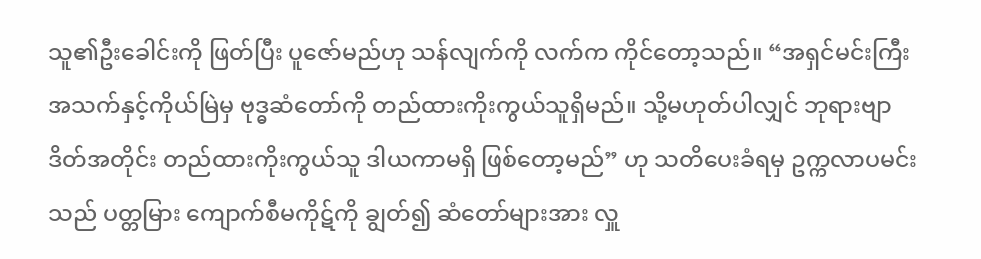သူ၏ဦးခေါင်းကို ဖြတ်ပြီး ပူဇော်မည်ဟု သန်လျက်ကို လက်က ကိုင်တော့သည်။ “အရှင်မင်းကြီး အသက်နှင့်ကိုယ်မြဲမှ ဗုဒ္ဓဆံတော်ကို တည်ထားကိုးကွယ်သူရှိမည်။ သို့မဟုတ်ပါလျှင် ဘုရားဗျာဒိတ်အတိုင်း တည်ထားကိုးကွယ်သူ ဒါယကာမရှိ ဖြစ်တော့မည်” ဟု သတိပေးခံရမှ ဥက္ကလာပမင်းသည် ပတ္တမြား ကျောက်စီမကိုဋ်ကို ချွတ်၍ ဆံတော်များအား လှူ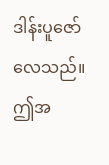ဒါန်းပူဇော်လေသည်။ ဤအ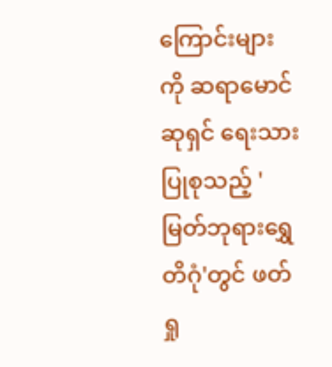ကြောင်းများကို ဆရာမောင်ဆုရှင် ရေးသားပြုစုသည့် 'မြတ်ဘုရားရွှေတိဂုံ'တွင် ဖတ်ရှု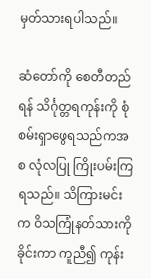မှတ်သားရပါသည်။

ဆံတော်ကို စေတီတည်ရန် သိင်္ဂုတ္တရကုန်းကို စုံစမ်းရှာဖွေရသည်ကအစ လုံလပြု ကြိုးပမ်းကြရသည်။ သိကြားမင်းက ဝိသကြုံနတ်သားကို ခိုင်းကာ ကူညီ၍ ကုန်း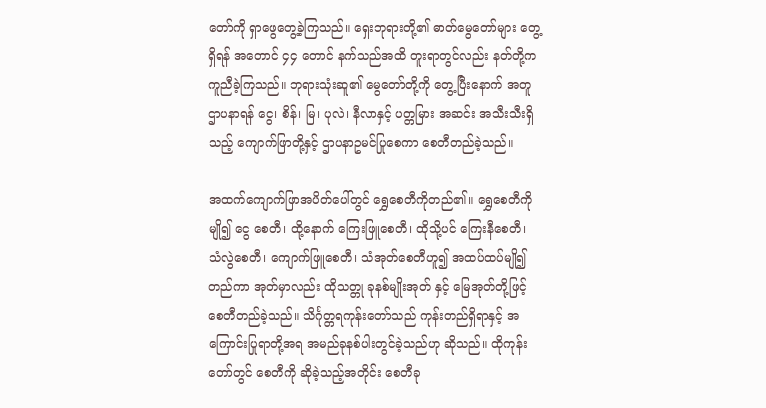တော်ကို ရှာဖွေတွေ့ခဲ့ကြသည်။ ရှေးဘုရားတို့၏ ဓာတ်မွေတော်များ တွေ့ရှိရန် အတောင် ၄၄ တောင် နက်သည်အထိ တူးရာတွင်လည်း နတ်တို့က ကူညီခဲ့ကြသည်။ ဘုရားသုံးဆူ၏ မွေတော်တို့ကို တွေ့ပြီးနောက် အတူဌာပနာရန် ငွေ၊ စိန်၊ မြ၊ ပုလဲ၊ နီလာနှင့် ပတ္တမြား အဆင်း အသီးသီးရှိသည့် ကျောက်ဖြာတို့နှင့် ဌာပနာဥမင်ပြုစေကာ စေတီတည်ခဲ့သည်။

အထက်ကျောက်ဖြာအပိတ်ပေါ်တွင် ရွှေစေတီကိုတည်၏။ ရွှေစေတီကိုမျို၍ ငွေ စေတီ၊ ထို့နောက် ကြေးဖြူစေတီ၊ ထိုသို့ပင် ကြေးနီစေတီ၊ သံလွဲစေတီ၊ ကျောက်ဖြူစေတီ၊ သံအုတ်စေတီဟူ၍ အထပ်ထပ်မျို၍တည်ကာ အုတ်မှာလည်း ထိုသတ္တု ခုနစ်မျိုးအုတ် နှင့် မြေအုတ်တို့ဖြင့် စေတီတည်ခဲ့သည်။ သိင်္ဂုတ္တရကုန်းတော်သည် ကုန်းတည်ရှိရာနှင့် အကြောင်းပြုရာတို့အရ အမည်ခုနစ်ပါးတွင်ခဲ့သည်ဟု ဆိုသည်။ ထိုကုန်းတော်တွင် စေတီကို ဆိုခဲ့သည့်အတိုင်း စေတီခု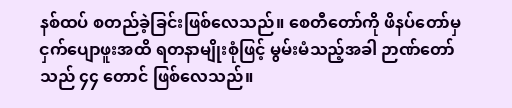နစ်ထပ် စတည်ခဲ့ခြင်းဖြစ်လေသည်။ စေတီတော်ကို ဖိနပ်တော်မှ ငှက်ပျောဖူးအထိ ရတနာမျိုးစုံဖြင့် မွမ်းမံသည့်အခါ ဉာဏ်တော်သည် ၄၄ တောင် ဖြစ်လေသည်။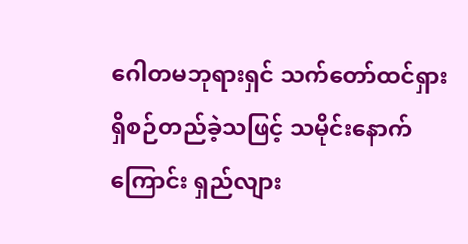ဂေါတမဘုရားရှင် သက်တော်ထင်ရှား ရှိစဉ်တည်ခဲ့သဖြင့် သမိုင်းနောက်ကြောင်း ရှည်လျား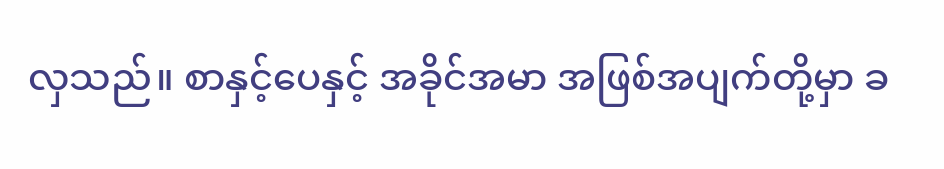လှသည်။ စာနှင့်ပေနှင့် အခိုင်အမာ အဖြစ်အပျက်တို့မှာ ခ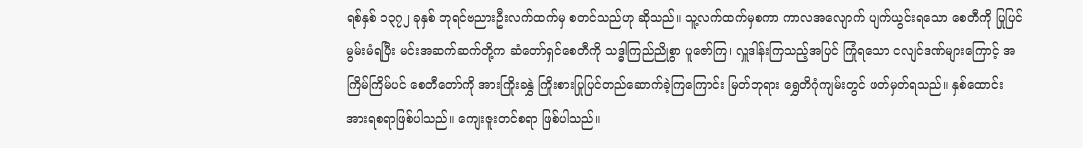ရစ်နှစ် ၁၃၇၂ ခုနှစ် ဘုရင်ဗညားဦးလက်ထက်မှ စတင်သည်ဟု ဆိုသည်။ သူ့လက်ထက်မှစကာ ကာလအလျောက် ပျက်ယွင်းရသော စေတီကို ပြုပြင်မွမ်းမံရပြီး မင်းအဆက်ဆက်တို့က ဆံတော်ရှင်စေတီကို သဒ္ဓါကြည်ညိုစွာ ပူဇော်ကြ၊ လှူဒါန်းကြသည့်အပြင် ကြုံရသော ငလျင်ဒဏ်များကြောင့် အကြိမ်ကြိမ်ပင် စေတီတော်ကို အားကြိုးခနွှဲ ကြိုးစားပြုပြင်တည်ဆောက်ခဲ့ကြကြောင်း မြတ်ဘုရား ရွှေတိဂုံကျမ်းတွင် ဖတ်မှတ်ရသည်။ နှစ်ထောင်းအားရစရာဖြစ်ပါသည်။ ကျေးဇူးတင်စရာ ဖြစ်ပါသည်။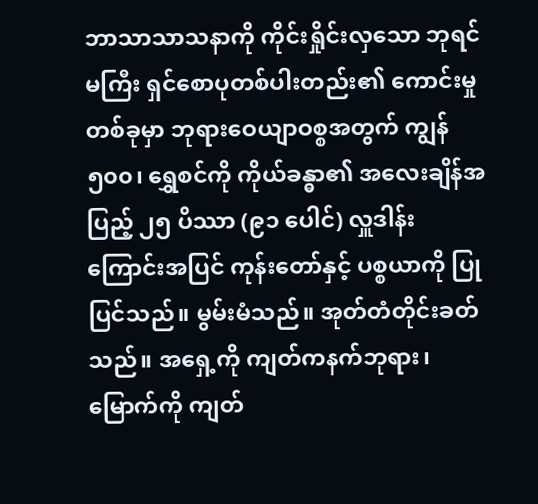ဘာသာသာသနာကို ကိုင်းရှိုင်းလှသော ဘုရင်မကြီး ရှင်စောပုတစ်ပါးတည်း၏ ကောင်းမှုတစ်ခုမှာ ဘုရားဝေယျာဝစ္စအတွက် ကျွန် ၅၀၀၊ ရွှေစင်ကို ကိုယ်ခန္ဓာ၏ အလေးချိန်အပြည့် ၂၅ ပိဿာ (၉၁ ပေါင်) လှူဒါန်းကြောင်းအပြင် ကုန်းတော်နှင့် ပစ္စယာကို ပြုပြင်သည်။ မွမ်းမံသည်။ အုတ်တံတိုင်းခတ်သည်။ အရှေ့ကို ကျတ်ကနက်ဘုရား၊ မြောက်ကို ကျတ်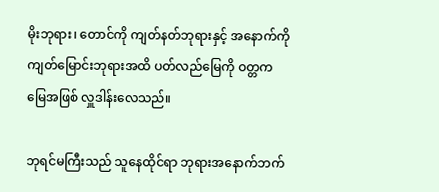မိုးဘုရား၊ တောင်ကို ကျတ်နတ်ဘုရားနှင့် အနောက်ကို ကျတ်မြောင်းဘုရားအထိ ပတ်လည်မြေကို ဝတ္တကမြေအဖြစ် လှူဒါန်းလေသည်။

ဘုရင်မကြီးသည် သူနေထိုင်ရာ ဘုရားအနောက်ဘက်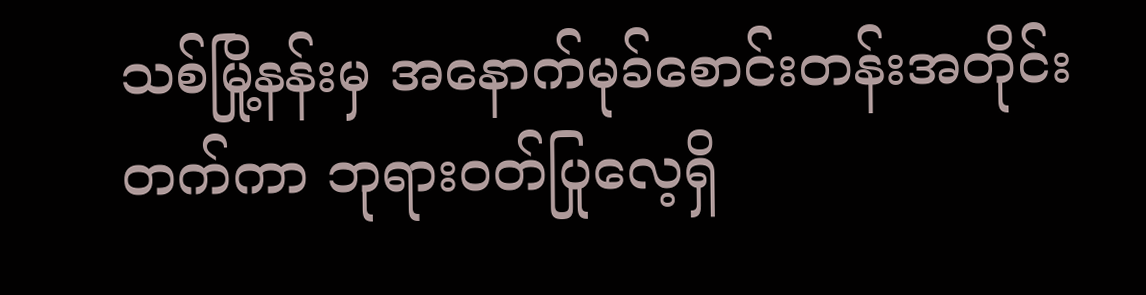သစ်မြို့နန်းမှ အနောက်မုခ်စောင်းတန်းအတိုင်း တက်ကာ ဘုရားဝတ်ပြုလေ့ရှိ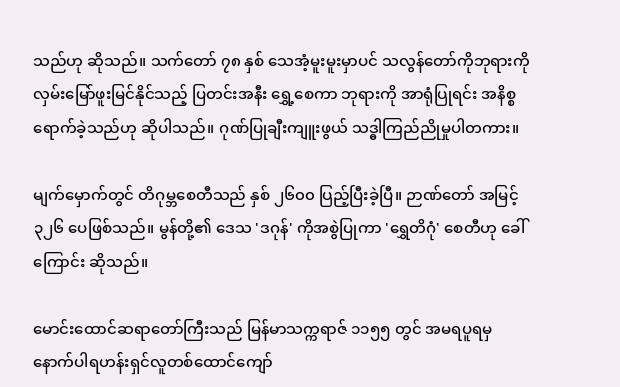သည်ဟု ဆိုသည်။ သက်တော် ၇၈ နှစ် သေအံ့မူးမူးမှာပင် သလွန်တော်ကိုဘုရားကို လှမ်းမြော်ဖူးမြင်နိုင်သည့် ပြတင်းအနီး ရွှေ့စေကာ ဘုရားကို အာရုံပြုရင်း အနိစ္စရောက်ခဲ့သည်ဟု ဆိုပါသည်။ ဂုဏ်ပြုချီးကျူးဖွယ် သဒ္ဓါကြည်ညိုမှုပါတကား။

မျက်မှောက်တွင် တိဂုမ္ဘစေတီသည် နှစ် ၂၆၀၀ ပြည့်ပြီးခဲ့ပြီ။ ဉာဏ်တော် အမြင့် ၃၂၆ ပေဖြစ်သည်။ မွန်တို့၏ ဒေသ 'ဒဂုန်' ကိုအစွဲပြုကာ 'ရွှေတိဂုံ' စေတီဟု ခေါ်ကြောင်း ဆိုသည်။

မောင်းထောင်ဆရာတော်ကြီးသည် မြန်မာသက္ကရာဇ် ၁၁၅၅ တွင် အမရပူရမှ နောက်ပါရဟန်းရှင်လူတစ်ထောင်ကျော်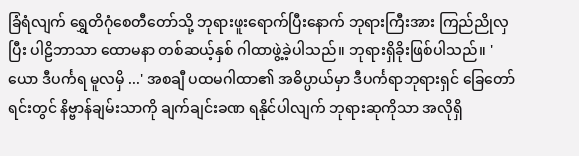ခြံရံလျက် ရွှေတိဂုံစေတီတော်သို့ ဘုရားဖူးရောက်ပြီးနောက် ဘုရားကြီးအား ကြည်ညိုလှပြီး ပါဠိဘာသာ ထောမနာ တစ်ဆယ့်နှစ် ဂါထာဖွဲ့ခဲ့ပါသည်။ ဘုရားရှိခိုးဖြစ်ပါသည်။ 'ယော ဒီပင်္ကရ မူလမှိ ...' အစချီ ပထမဂါထာ၏ အဓိပ္ပာယ်မှာ ဒီပင်္ကရာဘုရားရှင် ခြေတော်ရင်းတွင် နိဗ္ဗာန်ချမ်းသာကို ချက်ချင်းခဏ ရနိုင်ပါလျက် ဘုရားဆုကိုသာ အလိုရှိ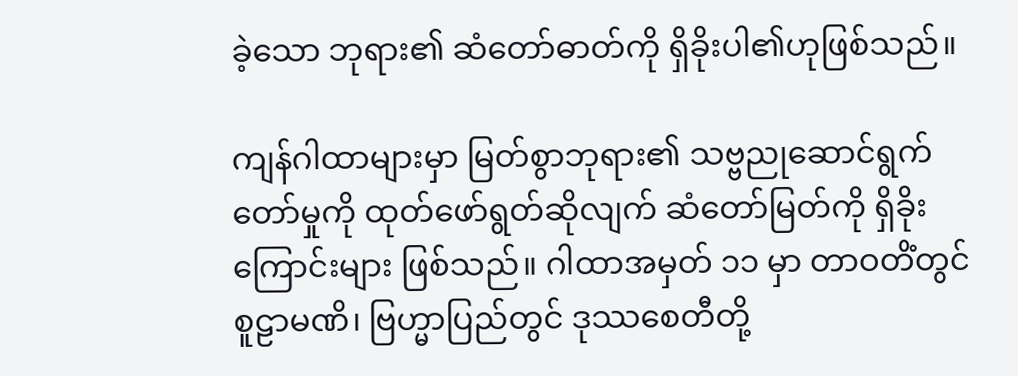ခဲ့သော ဘုရား၏ ဆံတော်ဓာတ်ကို ရှိခိုးပါ၏ဟုဖြစ်သည်။

ကျန်ဂါထာများမှာ မြတ်စွာဘုရား၏ သဗ္ဗညုဆောင်ရွက်တော်မှုကို ထုတ်ဖော်ရွတ်ဆိုလျက် ဆံတော်မြတ်ကို ရှိခိုးကြောင်းများ ဖြစ်သည်။ ဂါထာအမှတ် ၁၁ မှာ တာဝတိံတွင် စူဠာမဏိ၊ ဗြဟ္မာပြည်တွင် ဒုဿစေတီတို့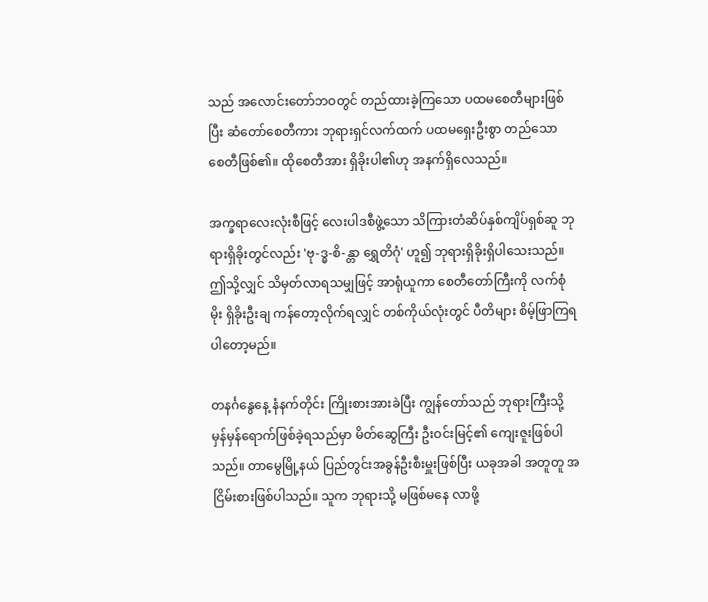သည် အလောင်းတော်ဘဝတွင် တည်ထားခဲ့ကြသော ပထမစေတီများဖြစ်ပြီး ဆံတော်စေတီကား ဘုရားရှင်လက်ထက် ပထမရှေးဦးစွာ တည်သော စေတီဖြစ်၏။ ထိုစေတီအား ရှိခိုးပါ၏ဟု အနက်ရှိလေသည်။

အက္ခရာလေးလုံးစီဖြင့် လေးပါဒစီဖွဲ့သော သိကြားတံဆိပ်နှစ်ကျိပ်ရှစ်ဆူ ဘုရားရှိခိုးတွင်လည်း 'ဗု-ဒ္ဓ-စိ-န္တာ ရွှေတိဂုံ' ဟူ၍ ဘုရားရှိခိုးရှိပါသေးသည်။ ဤသို့လျှင် သိမှတ်လာရသမျှဖြင့် အာရုံယူကာ စေတီတော်ကြီးကို လက်စုံမိုး ရှိခိုးဦးချ ကန်တော့လိုက်ရလျှင် တစ်ကိုယ်လုံးတွင် ပီတိများ စိမ့်ဖြာကြရပါတော့မည်။

တနင်္ဂနွေနေ့ နံနက်တိုင်း ကြိုးစားအားခဲပြီး ကျွန်တော်သည် ဘုရားကြီးသို့ မှန်မှန်ရောက်ဖြစ်ခဲ့ရသည်မှာ မိတ်ဆွေကြီး ဦးဝင်းမြင့်၏ ကျေးဇူးဖြစ်ပါသည်။ တာမွေမြို့နယ် ပြည်တွင်းအခွန်ဦးစီးမှူးဖြစ်ပြီး ယခုအခါ အတူတူ အငြိမ်းစားဖြစ်ပါသည်။ သူက ဘုရားသို့ မဖြစ်မနေ လာဖို့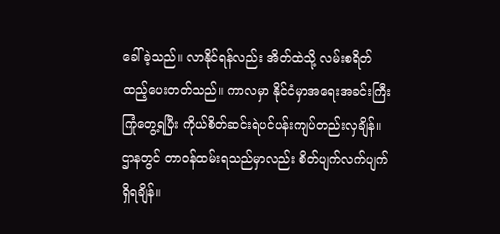ခေါ်ခဲ့သည်။ လာနိုင်ရန်လည်း အိတ်ထဲသို့ လမ်းစရိတ်ထည့်ပေးတတ်သည်။ ကာလမှာ နိုင်ငံမှာအရေးအခင်းကြီး ကြုံတွေ့ရပြီး ကိုယ်စိတ်ဆင်းရဲပင်ပန်းကျပ်တည်းလှချိန်။ ဌာနတွင် တာဝန်ထမ်းရသည်မှာလည်း စိတ်ပျက်လက်ပျက် ရှိရချိန်။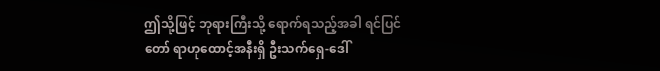ဤသို့ဖြင့် ဘုရားကြီးသို့ ရောက်ရသည့်အခါ ရင်ပြင်တော် ရာဟုထောင့်အနီးရှိ ဦးသက်ရှေ-ဒေါ်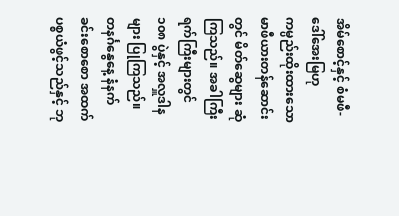အိမ်စောင့်နှင့် စံမဖီ-ဒေါ်အေးမြဟု ကမ္ပည်းထိုးထားသော မာဖီယားတန်ဆောင်းတွင် မိတ်ဆွေများ ဆုံကြသည်။ အခါကြီး ရက်ကြီးများတွင် ၁၀၈ ပွဲနှင့် အလှူဒါနများ ပြုကြသည်။ တနင်္ဂနွေနေ့ နံနက်ခင်းစောစော အထက်ပစ္စယံဖွင့်သည်နှင့် ဘု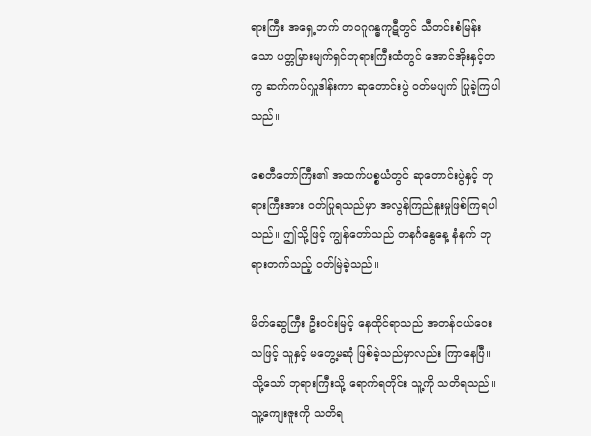ရားကြီး အရှေ့ဘက် တဝဂူဂန္ဓကုဋီတွင် သီတင်းစံမြန်းသော ပတ္တမြားမျက်ရှင်ဘုရားကြီးထံတွင် အောင်အိုးနှင့်တကွ ဆက်ကပ်လှူဒါန်းကာ ဆုတောင်းပွဲ ဝတ်မပျက် ပြုခဲ့ကြပါသည်။

စေတီတော်ကြီး၏ အထက်ပစ္စယံတွင် ဆုတောင်းပွဲနှင့် ဘုရားကြီးအား ဝတ်ပြုရသည်မှာ အလွန်ကြည်နူးမှုဖြစ်ကြရပါသည်။ ဤသို့ဖြင့် ကျွန်တော်သည် တနင်္ဂနွေနေ့ နံနက် ဘုရားတက်သည့် ဝတ်မြဲခဲ့သည်။

မိတ်ဆွေကြီး ဦးဝင်းမြင့် နေထိုင်ရာသည် အတန်ငယ်ဝေးသဖြင့် သူနှင့် မတွေ့မဆုံ ဖြစ်ခဲ့သည်မှာလည်း ကြာနေပြီ။ သို့သော် ဘုရားကြီးသို့ ရောက်ရတိုင်း သူ့ကို သတိရသည်။ သူ့ကျေးဇူးကို သတိရ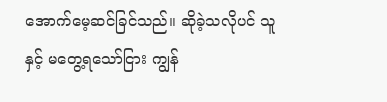အောက်မေ့ဆင်ခြင်သည်။ ဆိုခဲ့သလိုပင် သူနှင့် မတွေ့ရသော်ငြား ကျွန်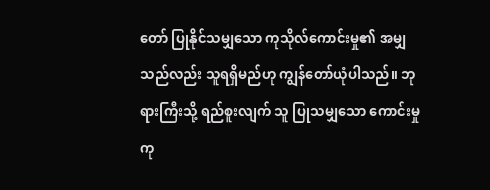တော် ပြုနိုင်သမျှသော ကုသိုလ်ကောင်းမှု၏ အမျှသည်လည်း သူရရှိမည်ဟု ကျွန်တော်ယုံပါသည်။ ဘုရားကြီးသို့ ရည်စူးလျက် သူ ပြုသမျှသော ကောင်းမှုကု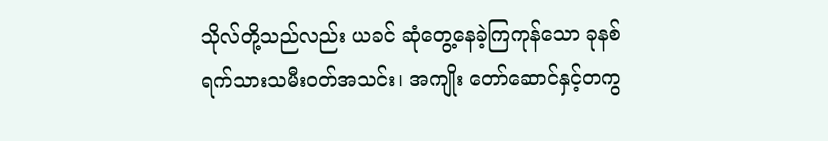သိုလ်တို့သည်လည်း ယခင် ဆုံတွေ့နေခဲ့ကြကုန်သော ခုနစ်ရက်သားသမီးဝတ်အသင်း၊ အကျိုး တော်ဆောင်နှင့်တကွ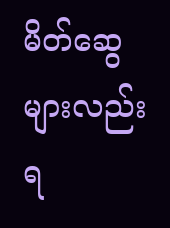မိတ်ဆွေများလည်း ရ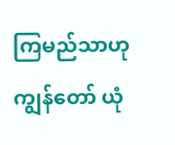ကြမည်သာဟု ကျွန်တော် ယုံ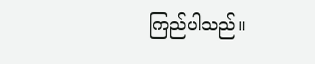ကြည်ပါသည်။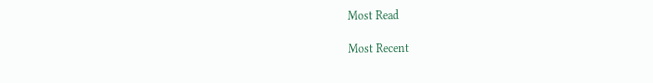Most Read

Most Recent